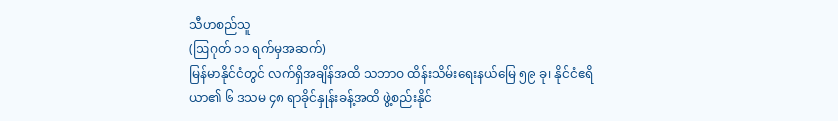သီဟစည်သူ
(ဩဂုတ် ၁၁ ရက်မှအဆက်)
မြန်မာနိုင်ငံတွင် လက်ရှိအချိန်အထိ သဘာဝ ထိန်းသိမ်းရေးနယ်မြေ ၅၉ ခု၊ နိုင်ငံဧရိယာ၏ ၆ ဒသမ ၄၈ ရာခိုင်နှုန်းခန့်အထိ ဖွဲ့စည်းနိုင်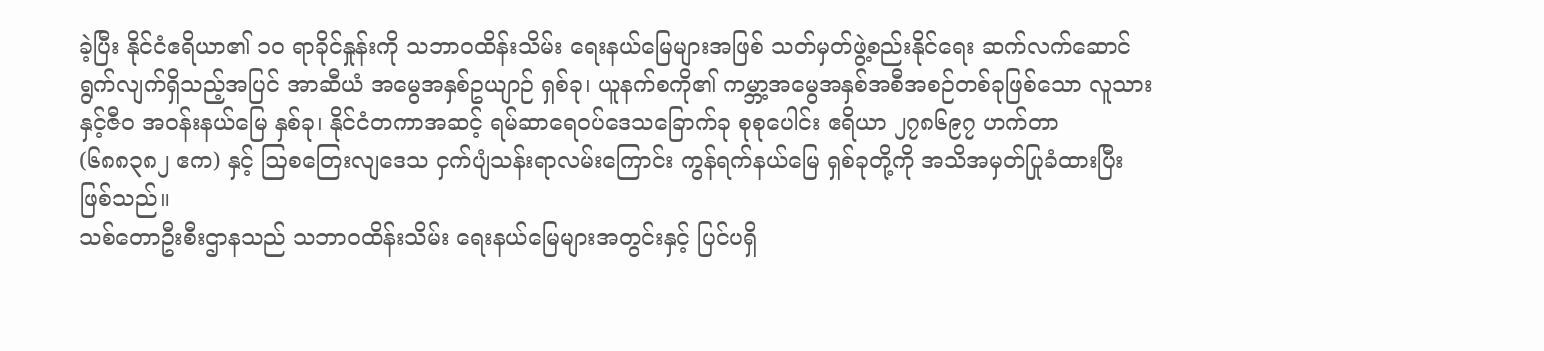ခဲ့ပြီး နိုင်ငံဧရိယာ၏ ၁၀ ရာခိုင်နှုန်းကို သဘာဝထိန်းသိမ်း ရေးနယ်မြေများအဖြစ် သတ်မှတ်ဖွဲ့စည်းနိုင်ရေး ဆက်လက်ဆောင်ရွက်လျက်ရှိသည့်အပြင် အာဆီယံ အမွေအနှစ်ဥယျာဉ် ရှစ်ခု၊ ယူနက်စကို၏ ကမ္ဘာ့အမွေအနှစ်အစီအစဉ်တစ်ခုဖြစ်သော လူသားနှင့်ဇီဝ အဝန်းနယ်မြေ နှစ်ခု၊ နိုင်ငံတကာအဆင့် ရမ်ဆာရေဝပ်ဒေသခြောက်ခု စုစုပေါင်း ဧရိယာ ၂၇၈၆၉၇ ဟက်တာ (၆၈၈၃၈၂ ဧက) နှင့် ဩစတြေးလျဒေသ ငှက်ပျံသန်းရာလမ်းကြောင်း ကွန်ရက်နယ်မြေ ရှစ်ခုတို့ကို အသိအမှတ်ပြုခံထားပြီးဖြစ်သည်။
သစ်တောဦးစီးဌာနသည် သဘာဝထိန်းသိမ်း ရေးနယ်မြေများအတွင်းနှင့် ပြင်ပရှိ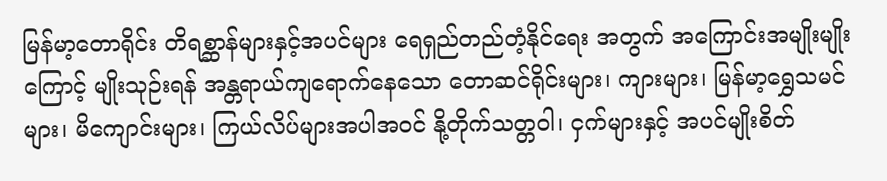မြန်မာ့တောရိုင်း တိရစ္ဆာန်များနှင့်အပင်များ ရေရှည်တည်တံ့နိုင်ရေး အတွက် အကြောင်းအမျိုးမျိုးကြောင့် မျိုးသုဉ်းရန် အန္တရာယ်ကျရောက်နေသော တောဆင်ရိုင်းများ၊ ကျားများ၊ မြန်မာ့ရွှေသမင်များ၊ မိကျောင်းများ၊ ကြယ်လိပ်များအပါအဝင် နို့တိုက်သတ္တဝါ၊ ငှက်များနှင့် အပင်မျိုးစိတ်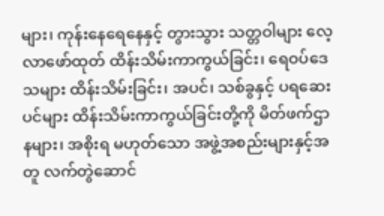များ၊ ကုန်းနေရေနေနှင့် တွားသွား သတ္တဝါများ လေ့လာဖော်ထုတ် ထိန်းသိမ်းကာကွယ်ခြင်း၊ ရေဝပ်ဒေသများ ထိန်းသိမ်းခြင်း၊ အပင်၊ သစ်ခွနှင့် ပရဆေးပင်များ ထိန်းသိမ်းကာကွယ်ခြင်းတို့ကို မိတ်ဖက်ဌာနများ၊ အစိုးရ မဟုတ်သော အဖွဲ့အစည်းများနှင့်အတူ လက်တွဲဆောင်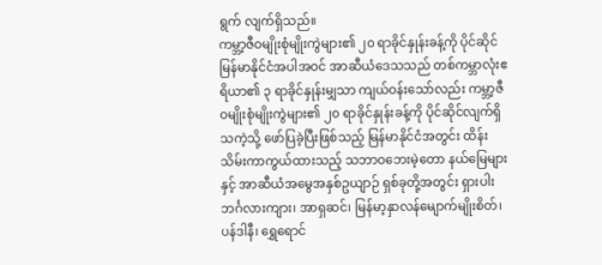ရွက် လျက်ရှိသည်။
ကမ္ဘာ့ဇီဝမျိုးစုံမျိုးကွဲများ၏ ၂၀ ရာခိုင်နှုန်းခန့်ကို ပိုင်ဆိုင်
မြန်မာနိုင်ငံအပါအဝင် အာဆီယံဒေသသည် တစ်ကမ္ဘာလုံးဧရိယာ၏ ၃ ရာခိုင်နှုန်းမျှသာ ကျယ်ဝန်းသော်လည်း ကမ္ဘာ့ဇီဝမျိုးစုံမျိုးကွဲများ၏ ၂၀ ရာခိုင်နှုန်းခန့်ကို ပိုင်ဆိုင်လျက်ရှိသကဲ့သို့ ဖော်ပြခဲ့ပြီးဖြစ်သည့် မြန်မာနိုင်ငံအတွင်း ထိန်းသိမ်းကာကွယ်ထားသည့် သဘာဝဘေးမဲ့တော နယ်မြေများနှင့် အာဆီယံအမွေအနှစ်ဥယျာဉ် ရှစ်ခုတို့အတွင်း ရှားပါးဘင်္ဂလားကျား၊ အာရှဆင်၊ မြန်မာ့နှာလန်မျောက်မျိုးစိတ်၊ ပန်ဒါနီ၊ ရွှေရောင်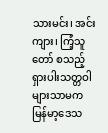သားမင်း၊ အင်းကျား၊ ကြံ့သူတော် စသည့် ရှားပါးသတ္တဝါများသာမက မြန်မာ့ဒေသ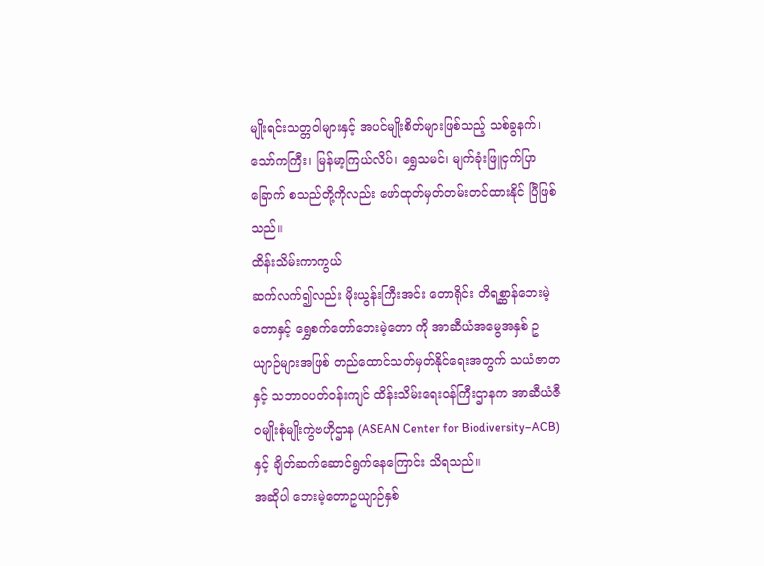မျိုးရင်းသတ္တဝါများနှင့် အပင်မျိုးစိတ်များဖြစ်သည့် သစ်ခွနက်၊ သော်ကကြီး၊ မြန်မာ့ကြယ်လိပ်၊ ရွှေသမင်၊ မျက်ခုံးဖြူငှက်ပြာခြောက် စသည်တို့ကိုလည်း ဖော်ထုတ်မှတ်တမ်းတင်ထားနိုင် ပြီဖြစ်သည်။
ထိန်းသိမ်းကာကွယ်
ဆက်လက်၍လည်း မိုးယွန်းကြီးအင်း တောရိုင်း တိရစ္ဆာန်ဘေးမဲ့တောနှင့် ရွှေစက်တော်ဘေးမဲ့တော ကို အာဆီယံအမွေအနှစ် ဥယျာဉ်များအဖြစ် တည်ထောင်သတ်မှတ်နိုင်ရေးအတွက် သယံဇာတ နှင့် သဘာဝပတ်ဝန်းကျင် ထိန်းသိမ်းရေးဝန်ကြီးဌာနက အာဆီယံဇီဝမျိုးစုံမျိုးကွဲဗဟိုဌာန (ASEAN Center for Biodiversity–ACB) နှင့် ချိတ်ဆက်ဆောင်ရွက်နေကြောင်း သိရသည်။
အဆိုပါ ဘေးမဲ့တောဥယျာဉ်နှစ်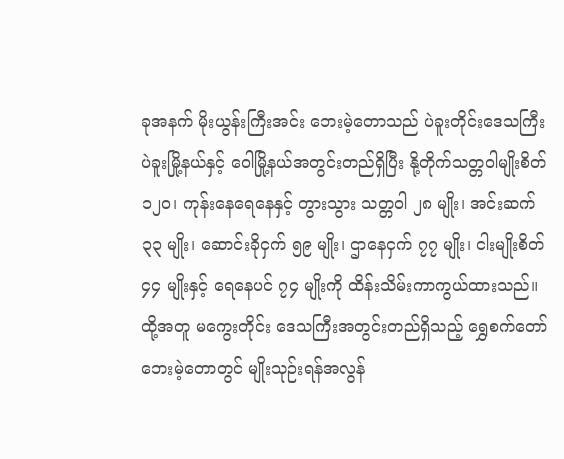ခုအနက် မိုးယွန်းကြီးအင်း ဘေးမဲ့တောသည် ပဲခူးတိုင်းဒေသကြီး ပဲခူးမြို့နယ်နှင့် ဝေါမြို့နယ်အတွင်းတည်ရှိပြီး နို့တိုက်သတ္တဝါမျိုးစိတ် ၁၂၀၊ ကုန်းနေရေနေနှင့် တွားသွား သတ္တဝါ ၂၈ မျိုး၊ အင်းဆက် ၃၃ မျိုး၊ ဆောင်းခိုငှက် ၅၉ မျိုး၊ ဌာနေငှက် ၇၇ မျိုး၊ ငါးမျိုးစိတ် ၄၄ မျိုးနှင့် ရေနေပင် ၇၄ မျိုးကို ထိန်းသိမ်းကာကွယ်ထားသည်။ ထို့အတူ မကွေးတိုင်း ဒေသကြီးအတွင်းတည်ရှိသည့် ရွှေစက်တော်ဘေးမဲ့တောတွင် မျိုးသုဉ်းရန်အလွန်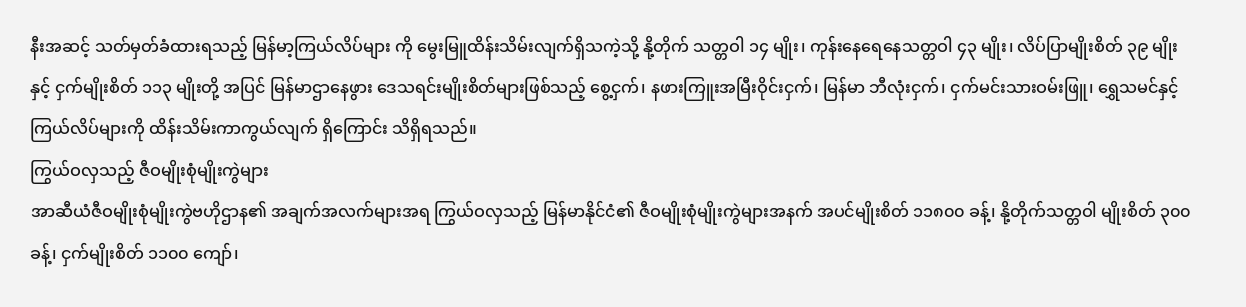နီးအဆင့် သတ်မှတ်ခံထားရသည့် မြန်မာ့ကြယ်လိပ်များ ကို မွေးမြူထိန်းသိမ်းလျက်ရှိသကဲ့သို့ နို့တိုက် သတ္တဝါ ၁၄ မျိုး၊ ကုန်းနေရေနေသတ္တဝါ ၄၃ မျိုး၊ လိပ်ပြာမျိုးစိတ် ၃၉ မျိုး နှင့် ငှက်မျိုးစိတ် ၁၁၃ မျိုးတို့ အပြင် မြန်မာဌာနေဖွား ဒေသရင်းမျိုးစိတ်များဖြစ်သည့် စွေ့ငှက်၊ နဖားကြူးအမြီးဝိုင်းငှက်၊ မြန်မာ ဘီလုံးငှက်၊ ငှက်မင်းသားဝမ်းဖြူ၊ ရွှေသမင်နှင့် ကြယ်လိပ်များကို ထိန်းသိမ်းကာကွယ်လျက် ရှိကြောင်း သိရှိရသည်။
ကြွယ်ဝလှသည့် ဇီဝမျိုးစုံမျိုးကွဲများ
အာဆီယံဇီဝမျိုးစုံမျိုးကွဲဗဟိုဌာန၏ အချက်အလက်များအရ ကြွယ်ဝလှသည့် မြန်မာနိုင်ငံ၏ ဇီဝမျိုးစုံမျိုးကွဲများအနက် အပင်မျိုးစိတ် ၁၁၈၀၀ ခန့်၊ နို့တိုက်သတ္တဝါ မျိုးစိတ် ၃၀၀ ခန့်၊ ငှက်မျိုးစိတ် ၁၁၀၀ ကျော်၊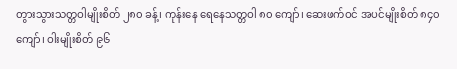တွားသွားသတ္တဝါမျိုးစိတ် ၂၈၀ ခန့်၊ ကုန်းနေ ရေနေသတ္တဝါ ၈၀ ကျော်၊ ဆေးဖက်ဝင် အပင်မျိုးစိတ် ၈၄၀ ကျော်၊ ဝါးမျိုးစိတ် ၉၆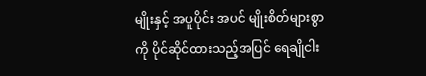မျိုးနှင့် အပူပိုင်း အပင် မျိုးစိတ်များစွာကို ပိုင်ဆိုင်ထားသည့်အပြင် ရေချိုငါး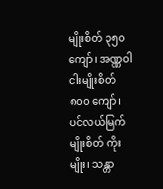မျိုးစိတ် ၃၅၀ ကျော်၊ အဏ္ဏဝါငါးမျိုးစိတ် ၈၀၀ ကျော်၊ ပင်လယ်မြက်မျိုးစိတ် ကိုးမျိုး၊ သန္တာ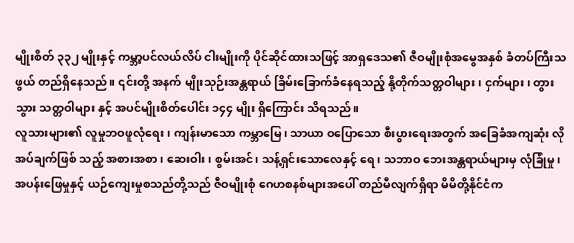မျိုးစိတ် ၃၃၂ မျိုးနှင့် ကမ္ဘာ့ပင်လယ်လိပ် ငါးမျိုးကို ပိုင်ဆိုင်ထားသဖြင့် အာရှဒေသ၏ ဇီဝမျိုးစုံအမွေအနှစ် ခံတပ်ကြီးသဖွယ် တည်ရှိနေသည်။ ၎င်းတို့ အနက် မျိုးသုဉ်းအန္တရာယ် ခြိမ်းခြောက်ခံနေရသည့် နို့တိုက်သတ္တဝါများ၊ ငှက်များ၊ တွားသွား သတ္တဝါများ နှင့် အပင်မျိုးစိတ်ပေါင်း ၁၄၄ မျိုး ရှိကြောင်း သိရသည်။
လူသားများ၏ လူမှုဘဝဖူလုံရေး၊ ကျန်းမာသော ကမ္ဘာမြေ၊ သာယာ ဝပြောသော စီးပွားရေးအတွက် အခြေခံအကျဆုံး လိုအပ်ချက်ဖြစ် သည့် အစားအစာ၊ ဆေးဝါး၊ စွမ်းအင်၊ သန့်ရှင်းသောလေနှင့် ရေ၊ သဘာဝ ဘေးအန္တရာယ်များမှ လုံခြုံမှု၊ အပန်းဖြေမှုနှင့် ယဉ်ကျေးမှုစသည်တို့သည် ဇီဝမျိုးစုံ ဂေဟစနစ်များအပေါ် တည်မီလျက်ရှိရာ မိမိတို့နိုင်ငံက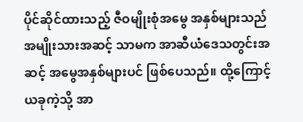ပိုင်ဆိုင်ထားသည့် ဇီဝမျိုးစုံအမွေ အနှစ်များသည် အမျိုးသားအဆင့် သာမက အာဆီယံဒေသတွင်းအဆင့် အမွေအနှစ်များပင် ဖြစ်ပေသည်။ ထို့ကြောင့် ယခုကဲ့သို့ အာ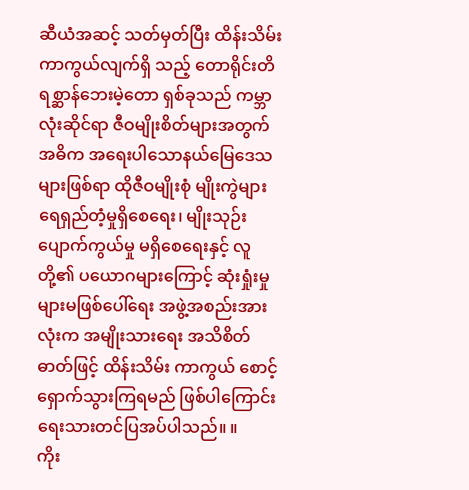ဆီယံအဆင့် သတ်မှတ်ပြီး ထိန်းသိမ်းကာကွယ်လျက်ရှိ သည့် တောရိုင်းတိရစ္ဆာန်ဘေးမဲ့တော ရှစ်ခုသည် ကမ္ဘာလုံးဆိုင်ရာ ဇီဝမျိုးစိတ်များအတွက် အဓိက အရေးပါသောနယ်မြေဒေသများဖြစ်ရာ ထိုဇီဝမျိုးစုံ မျိုးကွဲများ ရေရှည်တံ့မှုရှိစေရေး၊ မျိုးသုဉ်းပျောက်ကွယ်မှု မရှိစေရေးနှင့် လူတို့၏ ပယောဂများကြောင့် ဆုံးရှုံးမှုများမဖြစ်ပေါ်ရေး အဖွဲ့အစည်းအားလုံးက အမျိုးသားရေး အသိစိတ်ဓာတ်ဖြင့် ထိန်းသိမ်း ကာကွယ် စောင့်ရှောက်သွားကြရမည် ဖြစ်ပါကြောင်း ရေးသားတင်ပြအပ်ပါသည်။ ။
ကိုး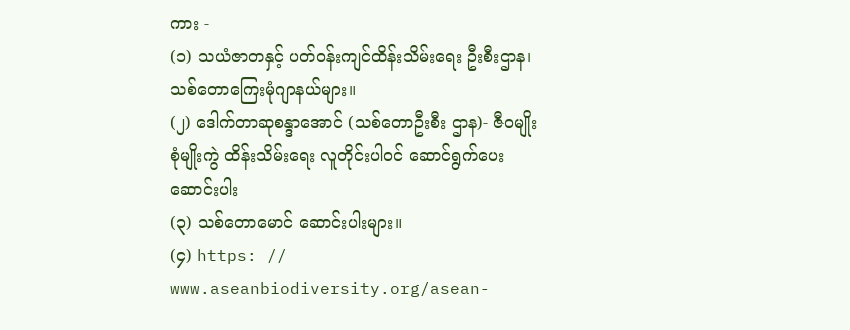ကား -
(၁) သယံဇာတနှင့် ပတ်ဝန်းကျင်ထိန်းသိမ်းရေး ဦးစီးဌာန၊ သစ်တောကြေးမုံဂျာနယ်များ။
(၂) ဒေါက်တာဆုစန္ဒာအောင် (သစ်တောဦးစီး ဌာန)- ဇီဝမျိုးစုံမျိုးကွဲ ထိန်းသိမ်းရေး လူတိုင်းပါဝင် ဆောင်ရွက်ပေး ဆောင်းပါး
(၃) သစ်တောမောင် ဆောင်းပါးများ။
(၄) https: // www.aseanbiodiversity.org/asean-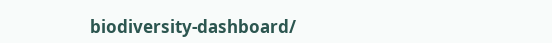biodiversity-dashboard/